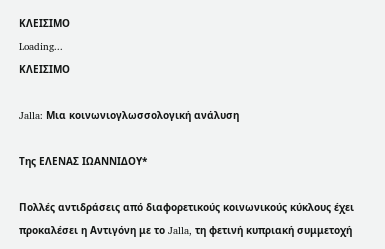ΚΛΕΙΣΙΜΟ
Loading...
ΚΛΕΙΣΙΜΟ

Jalla: Μια κοινωνιογλωσσολογική ανάλυση

Της ΕΛΕΝΑΣ ΙΩΑΝΝΙΔΟΥ*

Πολλές αντιδράσεις από διαφορετικούς κοινωνικούς κύκλους έχει προκαλέσει η Αντιγόνη με το Jalla, τη φετινή κυπριακή συμμετοχή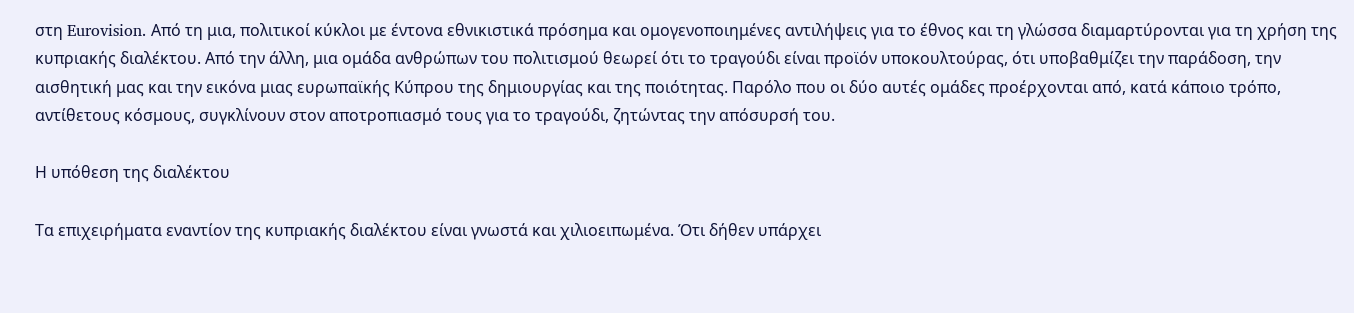στη Eurovision. Από τη μια, πολιτικοί κύκλοι με έντονα εθνικιστικά πρόσημα και ομογενοποιημένες αντιλήψεις για το έθνος και τη γλώσσα διαμαρτύρονται για τη χρήση της κυπριακής διαλέκτου. Από την άλλη, μια ομάδα ανθρώπων του πολιτισμού θεωρεί ότι το τραγούδι είναι προϊόν υποκουλτούρας, ότι υποβαθμίζει την παράδοση, την αισθητική μας και την εικόνα μιας ευρωπαϊκής Κύπρου της δημιουργίας και της ποιότητας. Παρόλο που οι δύο αυτές ομάδες προέρχονται από, κατά κάποιο τρόπο, αντίθετους κόσμους, συγκλίνουν στον αποτροπιασμό τους για το τραγούδι, ζητώντας την απόσυρσή του.

Η υπόθεση της διαλέκτου

Τα επιχειρήματα εναντίον της κυπριακής διαλέκτου είναι γνωστά και χιλιοειπωμένα. Ότι δήθεν υπάρχει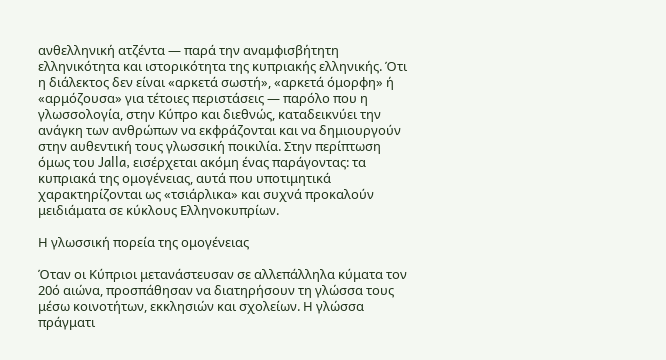ανθελληνική ατζέντα — παρά την αναμφισβήτητη ελληνικότητα και ιστορικότητα της κυπριακής ελληνικής. Ότι η διάλεκτος δεν είναι «αρκετά σωστή», «αρκετά όμορφη» ή «αρμόζουσα» για τέτοιες περιστάσεις — παρόλο που η γλωσσολογία, στην Κύπρο και διεθνώς, καταδεικνύει την ανάγκη των ανθρώπων να εκφράζονται και να δημιουργούν στην αυθεντική τους γλωσσική ποικιλία. Στην περίπτωση όμως του Jalla, εισέρχεται ακόμη ένας παράγοντας: τα κυπριακά της ομογένειας, αυτά που υποτιμητικά χαρακτηρίζονται ως «τσιάρλικα» και συχνά προκαλούν μειδιάματα σε κύκλους Ελληνοκυπρίων.

Η γλωσσική πορεία της ομογένειας

Όταν οι Κύπριοι μετανάστευσαν σε αλλεπάλληλα κύματα τον 20ό αιώνα, προσπάθησαν να διατηρήσουν τη γλώσσα τους μέσω κοινοτήτων, εκκλησιών και σχολείων. Η γλώσσα πράγματι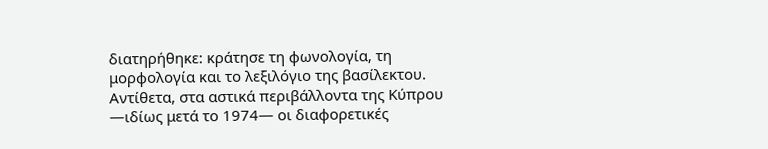διατηρήθηκε: κράτησε τη φωνολογία, τη μορφολογία και το λεξιλόγιο της βασίλεκτου. Αντίθετα, στα αστικά περιβάλλοντα της Κύπρου —ιδίως μετά το 1974— οι διαφορετικές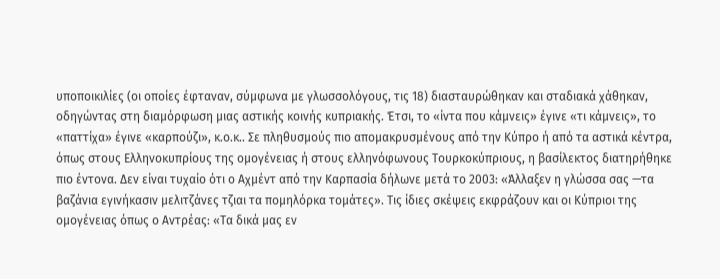υποποικιλίες (οι οποίες έφταναν, σύμφωνα με γλωσσολόγους, τις 18) διασταυρώθηκαν και σταδιακά χάθηκαν, οδηγώντας στη διαμόρφωση μιας αστικής κοινής κυπριακής. Έτσι, το «ίντα που κάμνεις» έγινε «τι κάμνεις», τo «παττίχα» έγινε «καρπούζι», κ.ο.κ.. Σε πληθυσμούς πιο απομακρυσμένους από την Κύπρο ή από τα αστικά κέντρα, όπως στους Ελληνοκυπρίους της ομογένειας ή στους ελληνόφωνους Τουρκοκύπριους, η βασίλεκτος διατηρήθηκε πιο έντονα. Δεν είναι τυχαίο ότι ο Αχμέντ από την Καρπασία δήλωνε μετά το 2003: «Άλλαξεν η γλώσσα σας —τα βαζάνια εγινήκασιν μελιτζάνες τζιαι τα πομηλόρκα τομάτες». Τις ίδιες σκέψεις εκφράζουν και οι Κύπριοι της ομογένειας όπως ο Αντρέας: «Τα δικά μας εν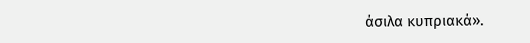άσιλα κυπριακά».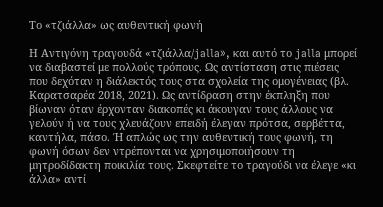Το «τζιάλλα» ως αυθεντική φωνή

Η Αντιγόνη τραγουδά «τζιάλλα/jalla», και αυτό το jalla μπορεί να διαβαστεί με πολλούς τρόπους. Ως αντίσταση στις πιέσεις που δεχόταν η διάλεκτός τους στα σχολεία της ομογένειας (βλ. Καρατσαρέα 2018, 2021). Ως αντίδραση στην έκπληξη που βίωναν όταν έρχονταν διακοπές κι άκουγαν τους άλλους να γελούν ή να τους χλευάζουν επειδή έλεγαν πρότσα, σερβέττα, καντήλα, πάσο. Ή απλώς ως την αυθεντική τους φωνή, τη φωνή όσων δεν ντρέπονται να χρησιμοποιήσουν τη μητροδίδακτη ποικιλία τους. Σκεφτείτε το τραγούδι να έλεγε «κι άλλα» αντί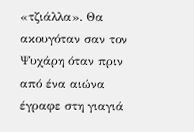«τζιάλλα». Θα ακουγόταν σαν τον Ψυχάρη όταν πριν από ένα αιώνα έγραφε στη γιαγιά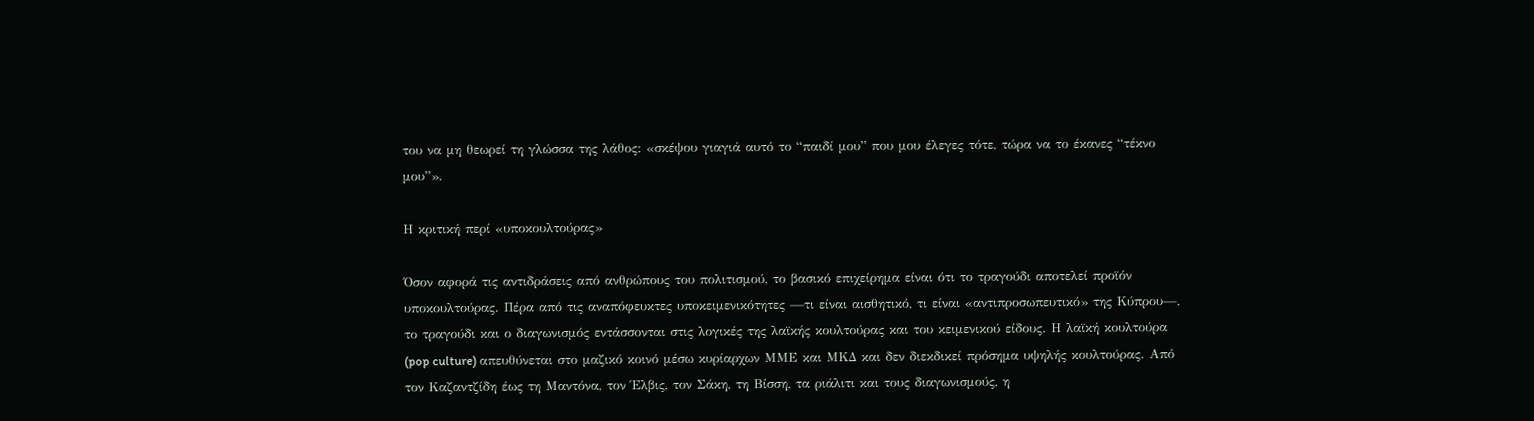του να μη θεωρεί τη γλώσσα της λάθος: «σκέψου γιαγιά αυτό το “παιδί μου” που μου έλεγες τότε, τώρα να το έκανες “τέκνο μου”».

Η κριτική περί «υποκουλτούρας»

Όσον αφορά τις αντιδράσεις από ανθρώπους του πολιτισμού, το βασικό επιχείρημα είναι ότι το τραγούδι αποτελεί προϊόν υποκουλτούρας. Πέρα από τις αναπόφευκτες υποκειμενικότητες —τι είναι αισθητικό, τι είναι «αντιπροσωπευτικό» της Κύπρου—, το τραγούδι και ο διαγωνισμός εντάσσονται στις λογικές της λαϊκής κουλτούρας και του κειμενικού είδους. Η λαϊκή κουλτούρα (pop culture) απευθύνεται στο μαζικό κοινό μέσω κυρίαρχων ΜΜΕ και ΜΚΔ και δεν διεκδικεί πρόσημα υψηλής κουλτούρας. Από τον Καζαντζίδη έως τη Μαντόνα, τον Έλβις, τον Σάκη, τη Βίσση, τα ριάλιτι και τους διαγωνισμούς, η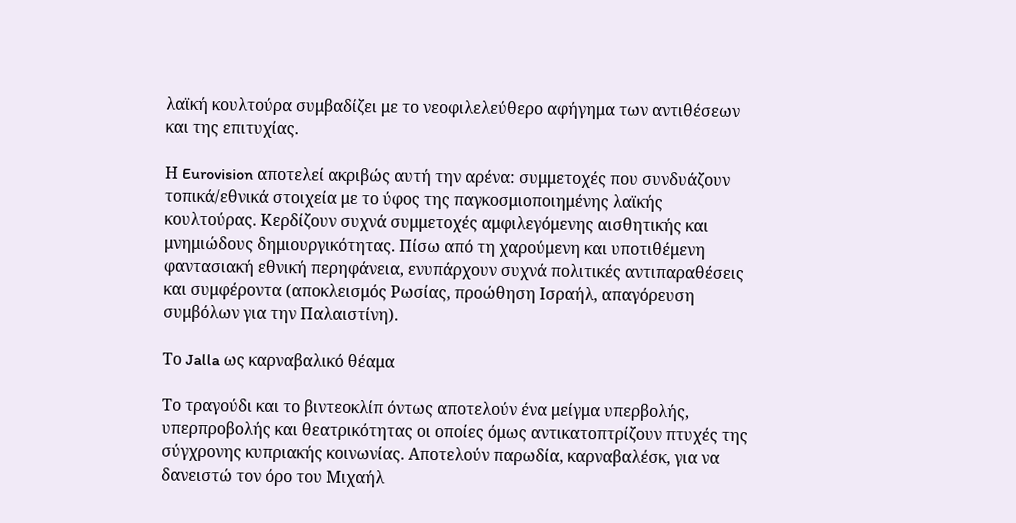λαϊκή κουλτούρα συμβαδίζει με το νεοφιλελεύθερο αφήγημα των αντιθέσεων και της επιτυχίας.

Η Eurovision αποτελεί ακριβώς αυτή την αρένα: συμμετοχές που συνδυάζουν τοπικά/εθνικά στοιχεία με το ύφος της παγκοσμιοποιημένης λαϊκής κουλτούρας. Κερδίζουν συχνά συμμετοχές αμφιλεγόμενης αισθητικής και μνημιώδους δημιουργικότητας. Πίσω από τη χαρούμενη και υποτιθέμενη φαντασιακή εθνική περηφάνεια, ενυπάρχουν συχνά πολιτικές αντιπαραθέσεις και συμφέροντα (αποκλεισμός Ρωσίας, προώθηση Ισραήλ, απαγόρευση συμβόλων για την Παλαιστίνη).

Το Jalla ως καρναβαλικό θέαμα

Το τραγούδι και το βιντεοκλίπ όντως αποτελούν ένα μείγμα υπερβολής, υπερπροβολής και θεατρικότητας οι οποίες όμως αντικατοπτρίζουν πτυχές της σύγχρονης κυπριακής κοινωνίας. Αποτελούν παρωδία, καρναβαλέσκ, για να δανειστώ τον όρο του Μιχαήλ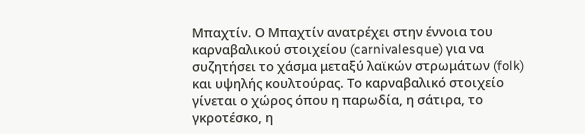Μπαχτίν. Ο Μπαχτίν ανατρέχει στην έννοια του καρναβαλικού στοιχείου (carnivalesque) για να συζητήσει το χάσμα μεταξύ λαϊκών στρωμάτων (folk) και υψηλής κουλτούρας. Το καρναβαλικό στοιχείο γίνεται ο χώρος όπου η παρωδία, η σάτιρα, το γκροτέσκο, η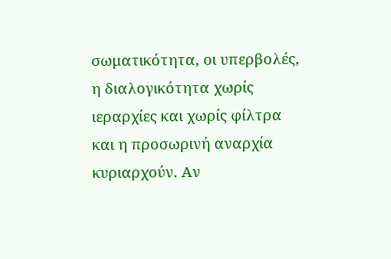σωματικότητα, οι υπερβολές, η διαλογικότητα χωρίς ιεραρχίες και χωρίς φίλτρα και η προσωρινή αναρχία κυριαρχούν. Αν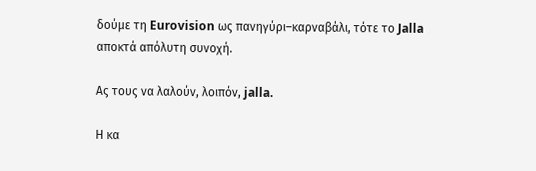δούμε τη Eurovision ως πανηγύρι–καρναβάλι, τότε το Jalla αποκτά απόλυτη συνοχή.

Ας τους να λαλούν, λοιπόν, jalla.

Η κα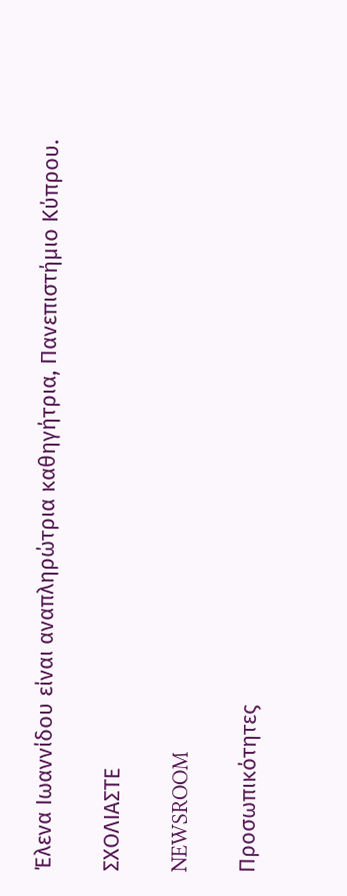Έλενα Ιωαννίδου είναι αναπληρώτρια καθηγήτρια, Πανεπιστήμιο Κύπρου.

ΣΧΟΛΙΑΣΤΕ

NEWSROOM

Προσωπικότητες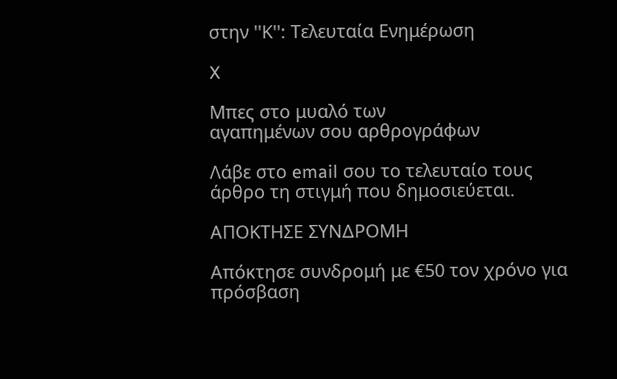στην ''Κ'': Τελευταία Ενημέρωση

X

Μπες στο μυαλό των
αγαπημένων σου αρθρογράφων

Λάβε στο email σου το τελευταίο τους άρθρο τη στιγμή που δημοσιεύεται.

ΑΠΟΚΤΗΣΕ ΣΥΝΔΡΟΜΗ

Απόκτησε συνδρομή με €50 τον χρόνο για πρόσβαση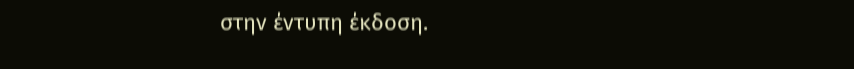στην έντυπη έκδοση.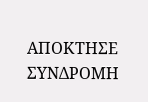ΑΠΟΚΤΗΣΕ ΣΥΝΔΡΟΜΗ